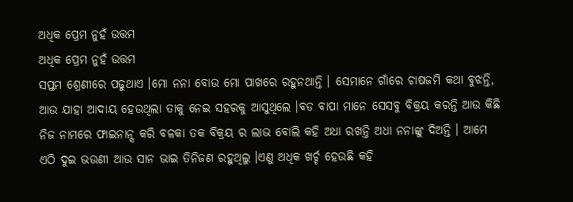ଅଧିକ ପ୍ରେମ ନୁହଁ ଉତ୍ତମ
ଅଧିକ ପ୍ରେମ ନୁହଁ ଉତ୍ତମ
ସପ୍ତମ ଶ୍ରେଣୀରେ ପଢୁଥାଏ ।ମୋ ନନା ବୋଉ ମୋ ପାଖରେ ରହୁନଥାନ୍ତି । ସେମାନେ ଗାଁରେ ଚାଷଜମି କଥା ବୁଝନ୍ତି, ଆଉ ଯାହା ଆଦାୟ ହେଉଥିଲା ତାକୁ ନେଇ ସହରକୁ ଆସୁଥିଲେ ।ବଡ ବାପା ମାନେ ସେସବୁ ବିକ୍ରୟ କରନ୍ତି ଆଉ କିଛି ନିଜ ନାମରେ ଫାଇନାନ୍ସ କରି ବଳକା ତକ ବିକ୍ରୟ ର ଲାଭ ବୋଲି କହି ଅଧା ରଖନ୍ତି ଅଧା ନନାଙ୍କୁ ଦିଅନ୍ତି । ଆମେ ଏଠି ଦୁଇ ଭଉଣୀ ଆଉ ସାନ ଭାଇ ତିନିଜଣ ରହୁଥିଲୁ ।ଏଣୁ ଅଧିକ ଖର୍ଚ୍ଚ ହେଉଛି କହି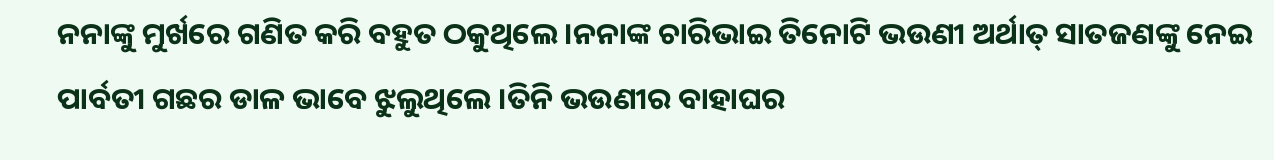ନନାଙ୍କୁ ମୁର୍ଖରେ ଗଣିତ କରି ବହୁତ ଠକୁଥିଲେ ।ନନାଙ୍କ ଚାରିଭାଇ ତିନୋଟି ଭଉଣୀ ଅର୍ଥାତ୍ ସାତଜଣଙ୍କୁ ନେଇ ପାର୍ବତୀ ଗଛର ଡାଳ ଭାବେ ଝୁଲୁଥିଲେ ।ତିନି ଭଉଣୀର ବାହାଘର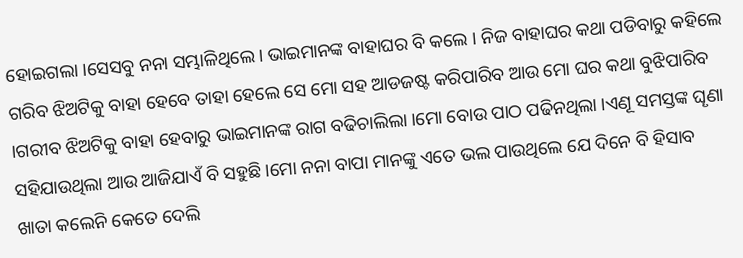ହୋଇଗଲା ।ସେସବୁ ନନା ସମ୍ଭାଳିଥିଲେ। ଭାଇମାନଙ୍କ ବାହାଘର ବି କଲେ । ନିଜ ବାହାଘର କଥା ପଡିବାରୁ କହିଲେ ଗରିବ ଝିଅଟିକୁ ବାହା ହେବେ ତାହା ହେଲେ ସେ ମୋ ସହ ଆଡଜଷ୍ଟ କରିପାରିବ ଆଉ ମୋ ଘର କଥା ବୁଝିପାରିବ ।ଗରୀବ ଝିଅଟିକୁ ବାହା ହେବାରୁ ଭାଇମାନଙ୍କ ରାଗ ବଢିଚାଲିଲା ।ମୋ ବୋଉ ପାଠ ପଢିନଥିଲା ।ଏଣୂ ସମସ୍ତଙ୍କ ଘୄଣା ସହିଯାଉଥିଲା ଆଉ ଆଜିଯାଏଁ ବି ସହୁଛି ।ମୋ ନନା ବାପା ମାନଙ୍କୁ ଏତେ ଭଲ ପାଉଥିଲେ ଯେ ଦିନେ ବି ହିସାବ ଖାତା କଲେନି କେତେ ଦେଲି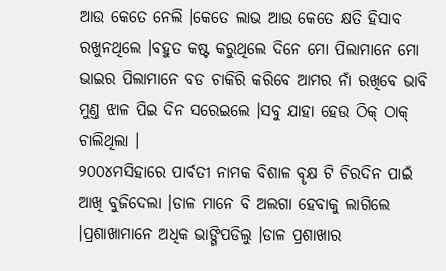ଆଉ କେତେ ନେଲି ।କେତେ ଲାଭ ଆଉ କେତେ କ୍ଷତି ହିସାବ ରଖୁନଥିଲେ ।ବହୁତ କଷ୍ଟ କରୁଥିଲେ ଦିନେ ମୋ ପିଲାମାନେ ମୋ ଭାଇର ପିଲାମାନେ ବଡ ଚାକିରି କରିବେ ଆମର ନାଁ ରଖିବେ ଭାବି ମୁଣ୍ତ ଝାଳ ପିଇ ଦିନ ସରେଇଲେ ।ସବୁ ଯାହା ହେଉ ଠିକ୍ ଠାକ୍ ଚାଲିଥିଲା ।
୨୦୦୪ମସିହାରେ ପାର୍ବତୀ ନାମକ ବିଶାଳ ବୄକ୍ଷ ଟି ଚିରଦିନ ପାଇଁ ଆଖି ବୁଜିଦେଲା ।ଡାଳ ମାନେ ବି ଅଲଗା ହେବାକୁ ଲାଗିଲେ ।ପ୍ରଶାଖାମାନେ ଅଧିକ ଭାଙ୍ଗିପଡିଲୁ ।ଡାଳ ପ୍ରଶାଖାର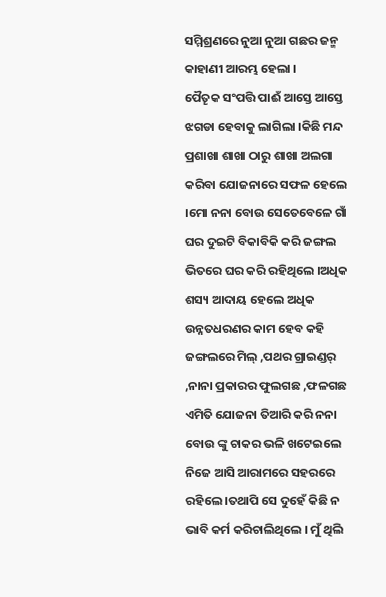ସମ୍ମିଶ୍ରଣରେ ନୁଆ ନୁଆ ଗଛର ଜନ୍ମ କାହାଣୀ ଆରମ୍ଭ ହେଲା ।
ପୈତୄକ ସଂପତ୍ତି ପାଈଁ ଆସ୍ତେ ଆସ୍ତେ ଝଗଡା ହେବାକୁ ଲାଗିଲା ।କିଛି ମନ୍ଦ ପ୍ରଶାଖା ଶାଖା ଠାରୁ ଶାଖା ଅଲଗା କରିବା ଯୋଜନାରେ ସଫଳ ହେଲେ ।ମୋ ନନା ବୋଉ ସେତେବେଳେ ଗାଁ ଘର ଦୁଇଟି ବିକାବିକି କରି ଜଙ୍ଗଲ ଭିତରେ ଘର କରି ରହିଥିଲେ ।ଅଧିକ ଶସ୍ୟ ଆଦାୟ ହେଲେ ଅଧିକ ଉନ୍ନତଧରଣର କାମ ହେବ କହି ଜଙ୍ଗଲରେ ମିଲ୍ ,ପଥର ଗ୍ରାଇଣ୍ଡର୍ ,ନାନା ପ୍ରକାରର ଫୁଲଗଛ ,ଫଳଗଛ ଏମିତି ଯୋଜନା ତିଆରି କରି ନନା ବୋଉ ଙ୍କୁ ଚାକର ଭଳି ଖଟେଇଲେ ନିଜେ ଆସି ଆରାମରେ ସହରରେ ରହିଲେ ।ତଥାପି ସେ ଦୁହେଁ କିଛି ନ ଭାବି କର୍ମ କରିଚାଲିଥିଲେ । ମୁଁ ଥିଲି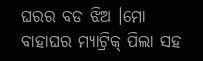ଘରର ବଡ ଝିଅ ।ମୋ ବାହାଘର ମ୍ଯାଟ୍ରିକ୍ ପିଲା ସହ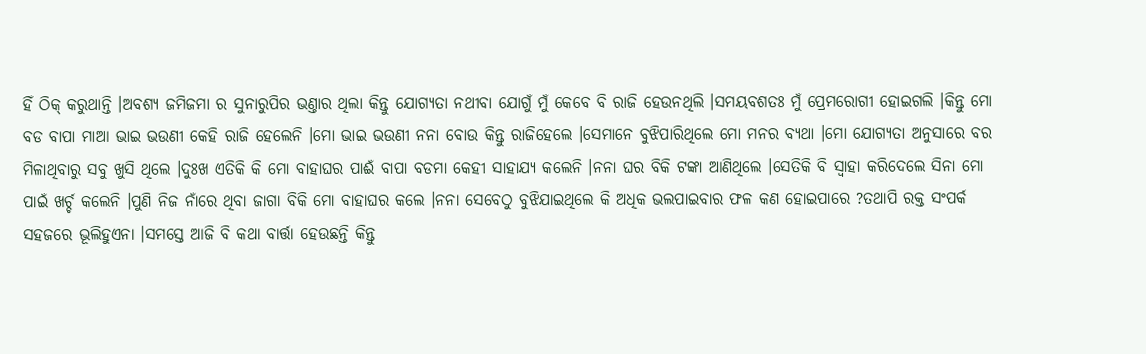ହିଁ ଠିକ୍ କରୁଥାନ୍ତି ।ଅବଶ୍ୟ ଜମିଜମା ର ସୁନାରୁପିର ଭଣ୍ତାର ଥିଲା କିନ୍ତୁ ଯୋଗ୍ୟତା ନଥୀବା ଯୋଗୁଁ ମୁଁ କେବେ ବି ରାଜି ହେଉନଥିଲି ।ସମୟବଶତଃ ମୁଁ ପ୍ରେମରୋଗୀ ହୋଇଗଲି ।କିନ୍ତୁ ମୋ ବଡ ବାପା ମାଆ ଭାଇ ଭଉଣୀ କେହି ରାଜି ହେଲେନି ।ମୋ ଭାଇ ଭଉଣୀ ନନା ବୋଉ କିନ୍ତୁ ରାଜିହେଲେ ।ସେମାନେ ବୁଝିପାରିଥିଲେ ମୋ ମନର ବ୍ୟଥା ।ମୋ ଯୋଗ୍ଯତା ଅନୁସାରେ ବର ମିଳାଥିବାରୁ ସବୁ ଖୁସି ଥିଲେ ।ଦୁଃଖ ଏତିକି କି ମୋ ବାହାଘର ପାଈଁ ବାପା ବଡମା କେହୀ ସାହାଯ୍ୟ କଲେନି ।ନନା ଘର ବିକି ଟଙ୍କା ଆଣିଥିଲେ ।ସେତିକି ବି ସ୍ବାହା କରିଦେଲେ ସିନା ମୋ ପାଇଁ ଖର୍ଚ୍ଚ କଲେନି ।ପୁଣି ନିଜ ନାଁରେ ଥିବା ଜାଗା ବିକି ମୋ ବାହାଘର କଲେ ।ନନା ସେବେଠୁ ବୁଝିଯାଇଥିଲେ କି ଅଧିକ ଭଲପାଇବାର ଫଳ କଣ ହୋଇପାରେ ?ତଥାପି ରକ୍ତ ସଂପର୍କ ସହଜରେ ଭୂଲିହୁଏନା ।ସମସ୍ତେ ଆଜି ବି କଥା ବାର୍ତ୍ତା ହେଉଛନ୍ତି କିନ୍ତୁ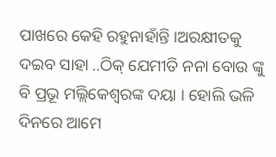ପାଖରେ କେହି ରହୁନାହାଁନ୍ତି ।ଅରକ୍ଷୀତକୁ ଦଇବ ସାହା ..ଠିକ୍ ଯେମୀତି ନନା ବୋଉ ଙ୍କୁ ବି ପ୍ରଭୂ ମଲ୍ଲିକେଶ୍ବରଙ୍କ ଦୟା । ହୋଲି ଭଳି ଦିନରେ ଆମେ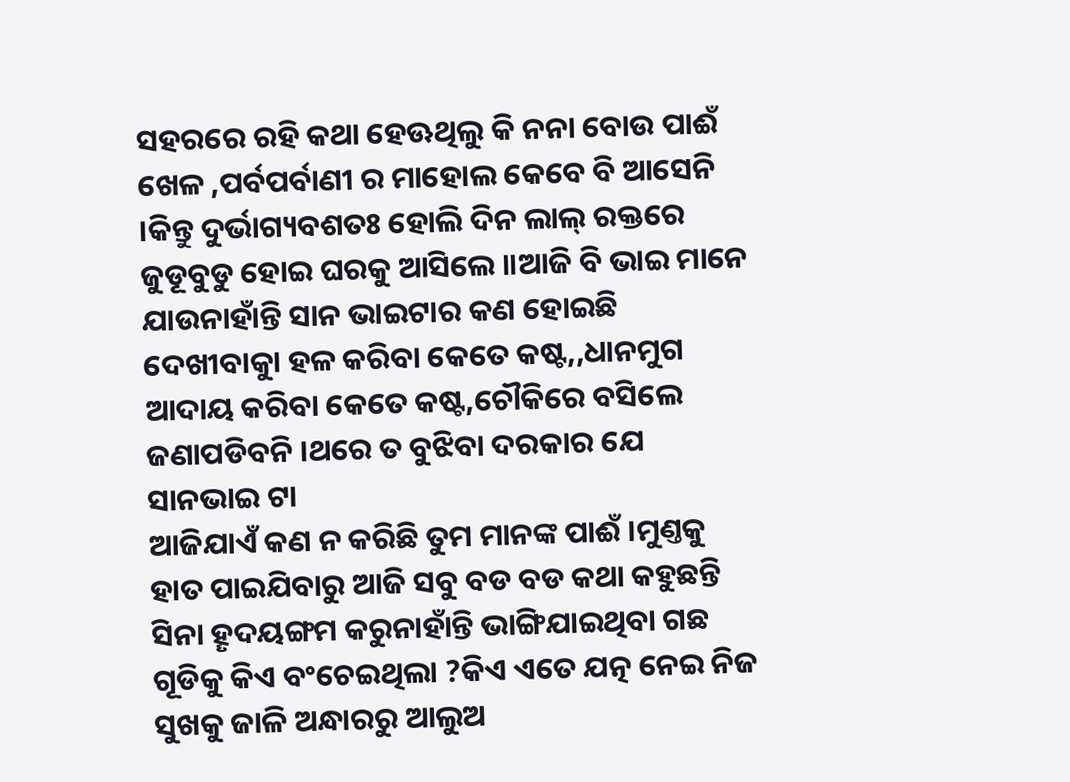ସହରରେ ରହି କଥା ହେଊଥିଲୁ କି ନନା ବୋଉ ପାଈଁ ଖେଳ ,ପର୍ବପର୍ବାଣୀ ର ମାହୋଲ କେବେ ବି ଆସେନି ।କିନ୍ତୁ ଦୁର୍ଭାଗ୍ୟବଶତଃ ହୋଲି ଦିନ ଲାଲ୍ ରକ୍ତରେ ଜୁଡୂବୁଡୁ ହୋଇ ଘରକୁ ଆସିଲେ ॥ଆଜି ବି ଭାଇ ମାନେ ଯାଉନାହାଁନ୍ତି ସାନ ଭାଇଟାର କଣ ହୋଇଛି ଦେଖୀବାକୁା ହଳ କରିବା କେତେ କଷ୍ଟ,,ଧାନମୁଗ ଆଦାୟ କରିବା କେତେ କଷ୍ଟ,ଚୌକିରେ ବସିଲେ ଜଣାପଡିବନି ।ଥରେ ତ ବୁଝିବା ଦରକାର ଯେ ସାନଭାଇ ଟା
ଆଜିଯାଏଁ କଣ ନ କରିଛି ତୁମ ମାନଙ୍କ ପାଈଁ ।ମୁଣ୍ତକୁ ହାତ ପାଇଯିବାରୁ ଆଜି ସବୁ ବଡ ବଡ କଥା କହୁଛନ୍ତି ସିନା ହୄଦୟଙ୍ଗମ କରୁନାହାଁନ୍ତି ଭାଙ୍ଗିଯାଇଥିବା ଗଛ ଗୂଡିକୁ କିଏ ବଂଚେଇଥିଲା ?କିଏ ଏତେ ଯତ୍ନ ନେଇ ନିଜ ସୁଖକୁ ଜାଳି ଅନ୍ଧାରରୁ ଆଲୁଅ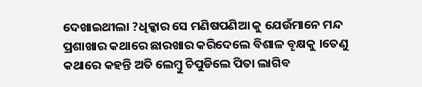ଦେଖାଇଥୀଲା ?ଧିକ୍କାର ସେ ମଣିଷପଣିଆ କୁ ଯେଉଁମାନେ ମନ୍ଦ ପ୍ରଶାଖାର କଥାରେ ଛାରଖାର କରିଦେଲେ ବିଶାଳ ବୄକ୍ଷକୁ ।ତେଣୁ କଥାରେ କହନ୍ତି ଅତି ଲେମ୍ବୁ ଚିପୁଡିଲେ ପିତା ଲାଗିବ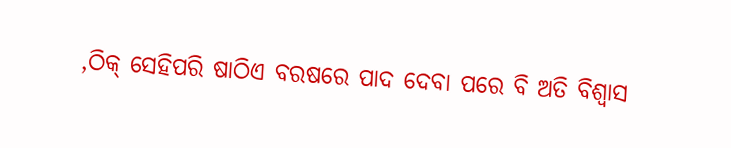,ଠିକ୍ ସେହିପରି ଷାଠିଏ ବରଷରେ ପାଦ ଦେବା ପରେ ବି ଅତି ବିଶ୍ବାସ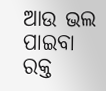ଆଉ ଭଲ ପାଇବା ରକ୍ତ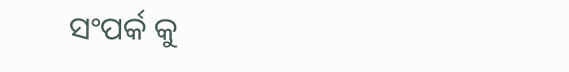ସଂପର୍କ କୁ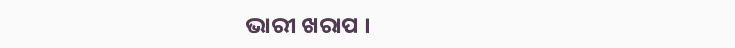ଭାରୀ ଖରାପ ।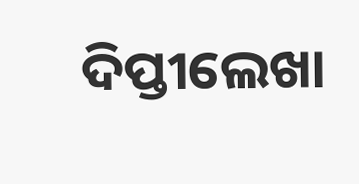ଦିପ୍ତୀଲେଖା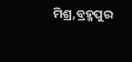ମିଶ୍ର,ବ୍ରହ୍ମପୁର